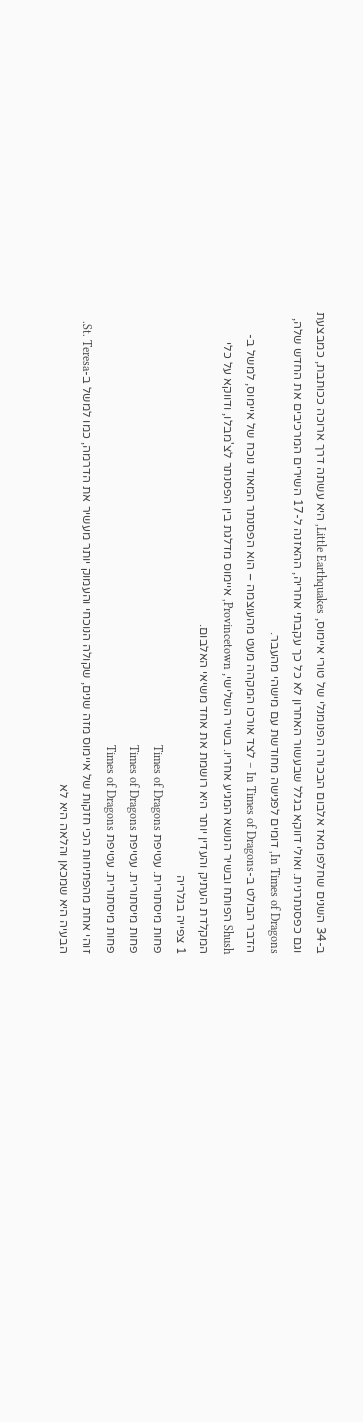ב-34 השנים שחלפו מאז אלבום הבכורה הפנומנלי של טורי איימוס, Little Earthquakes, היא עשתה דרך ארוכה ככותבת, כמבצעת וגם כפסנתרנית. ואולי דווקא בגלל שבעשור האחרון לא כל כך עקבתי אחריה, ההאזנה ל-17 השירים המרכיבים את החדש שלה, In Times of Dragons, דומים לפגישה מחודשת עם מישהי מהעבר.
הדבר הבולט ב-In Times of Dragons – לצד אורכו המקהה מעט מהעוצמה – הוא הפסנתר המאוד נוכח של איימוס, למשל ב-Shush הפותח ובשיר הנושא המגיע אחריו. בשיר השלישי, Provincetown, איימוס מדלגת בין הפסנתר לצ'מבלו, ודווקא על כלי המקלדת העתיק והעדין יותר היא רושמת את אחד משיאי האלבום.
1 צפייה בגלריה
פחות מיסתורית. עטיפת Times of Dragons
פחות מיסתורית. עטיפת Times of Dragons
פחות מיסתורית. עטיפת Times of Dragons
זוהי אחת מהפתיחות הכי חזקות של איימוס מזה שנים, שקולה הנוכחי והעמוק יותר מעשיר את הדרמה, כמו למשל ב-St. Teresa. הבעיה היא שמכאן והלאה היא לא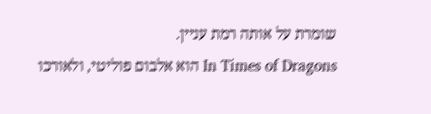שומרת על אותה רמת עניין.
In Times of Dragons הוא אלבום פוליטי, ולאורכו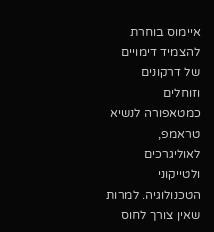איימוס בוחרת להצמיד דימויים של דרקונים וזוחלים כמטאפורה לנשיא טראמפ, לאוליגרכים ולטייקוני הטכנולוגיה. למרות שאין צורך לחוס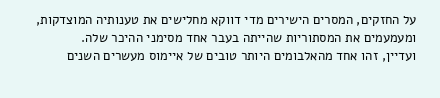על החזקים, המסרים הישירים מדי דווקא מחלישים את טענותיה המוצדקות, ומעמעמים את המסתוריות שהייתה בעבר אחד מסימני ההיכר שלה.
ועדיין, זהו אחד מהאלבומים היותר טובים של איימוס מעשרים השנים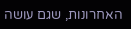האחרונות, שגם עושה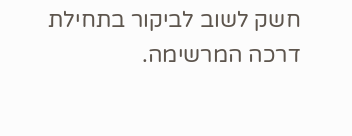חשק לשוב לביקור בתחילת דרכה המרשימה.